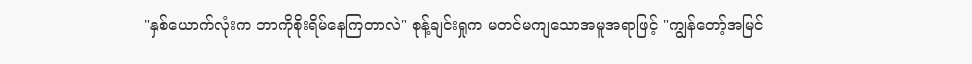"နှစ်ယောက်လုံးက ဘာကိုစိုးရိမ်နေကြတာလဲ" စုန့်ချင်းရှုက မတင်မကျသောအမူအရာဖြင့် "ကျွန်တော့်အမြင်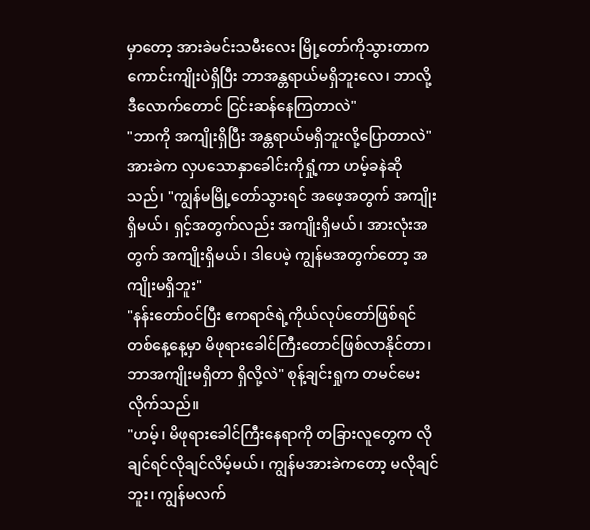မှာတော့ အားခဲမင်းသမီးလေး မြို့တော်ကိုသွားတာက ကောင်းကျိုးပဲရှိပြီး ဘာအန္တရာယ်မရှိဘူးလေ၊ ဘာလို့ဒီလောက်တောင် ငြင်းဆန်နေကြတာလဲ"
"ဘာကို အကျိုးရှိပြီး အန္တရာယ်မရှိဘူးလို့ပြောတာလဲ" အားခဲက လှပသောနှာခေါင်းကိုရှုံ့ကာ ဟမ့်ခနဲဆိုသည်၊ "ကျွန်မမြို့တော်သွားရင် အဖေ့အတွက် အကျိုးရှိမယ်၊ ရှင့်အတွက်လည်း အကျိုးရှိမယ်၊ အားလုံးအတွက် အကျိုးရှိမယ်၊ ဒါပေမဲ့ ကျွန်မအတွက်တော့ အကျိုးမရှိဘူး"
"နန်းတော်ဝင်ပြီး ဧကရာဇ်ရဲ့ကိုယ်လုပ်တော်ဖြစ်ရင် တစ်နေ့နေ့မှာ မိဖုရားခေါင်ကြီးတောင်ဖြစ်လာနိုင်တာ၊ ဘာအကျိုးမရှိတာ ရှိလို့လဲ" စုန့်ချင်းရှုက တမင်မေးလိုက်သည်။
"ဟမ့်၊ မိဖုရားခေါင်ကြီးနေရာကို တခြားလူတွေက လိုချင်ရင်လိုချင်လိမ့်မယ်၊ ကျွန်မအားခဲကတော့ မလိုချင်ဘူး၊ ကျွန်မလက်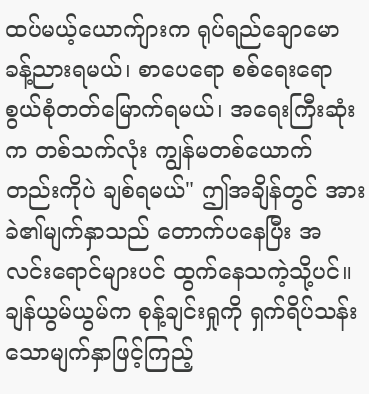ထပ်မယ့်ယောက်ျားက ရုပ်ရည်ချောမောခန့်ညားရမယ်၊ စာပေရော စစ်ရေးရော စွယ်စုံတတ်မြောက်ရမယ်၊ အရေးကြီးဆုံးက တစ်သက်လုံး ကျွန်မတစ်ယောက်တည်းကိုပဲ ချစ်ရမယ်" ဤအချိန်တွင် အားခဲ၏မျက်နှာသည် တောက်ပနေပြီး အလင်းရောင်များပင် ထွက်နေသကဲ့သို့ပင်။
ချန်ယွမ်ယွမ်က စုန့်ချင်းရှုကို ရှက်ရိပ်သန်းသောမျက်နှာဖြင့်ကြည့်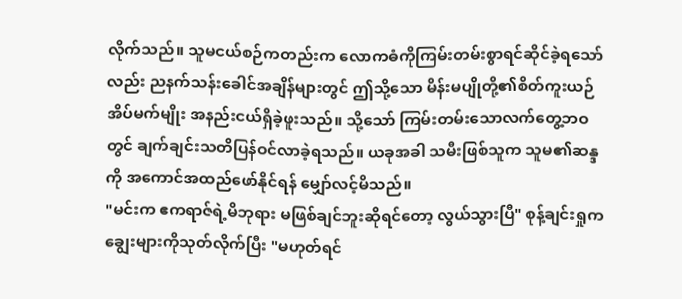လိုက်သည်။ သူမငယ်စဉ်ကတည်းက လောကဓံကိုကြမ်းတမ်းစွာရင်ဆိုင်ခဲ့ရသော်လည်း ညနက်သန်းခေါင်အချိန်များတွင် ဤသို့သော မိန်းမပျိုတို့၏စိတ်ကူးယဉ်အိပ်မက်မျိုး အနည်းငယ်ရှိခဲ့ဖူးသည်။ သို့သော် ကြမ်းတမ်းသောလက်တွေ့ဘဝတွင် ချက်ချင်းသတိပြန်ဝင်လာခဲ့ရသည်။ ယခုအခါ သမီးဖြစ်သူက သူမ၏ဆန္ဒကို အကောင်အထည်ဖော်နိုင်ရန် မျှော်လင့်မိသည်။
"မင်းက ဧကရာဇ်ရဲ့မိဘုရား မဖြစ်ချင်ဘူးဆိုရင်တော့ လွယ်သွားပြီ" စုန့်ချင်းရှုက ချွေးများကိုသုတ်လိုက်ပြီး "မဟုတ်ရင်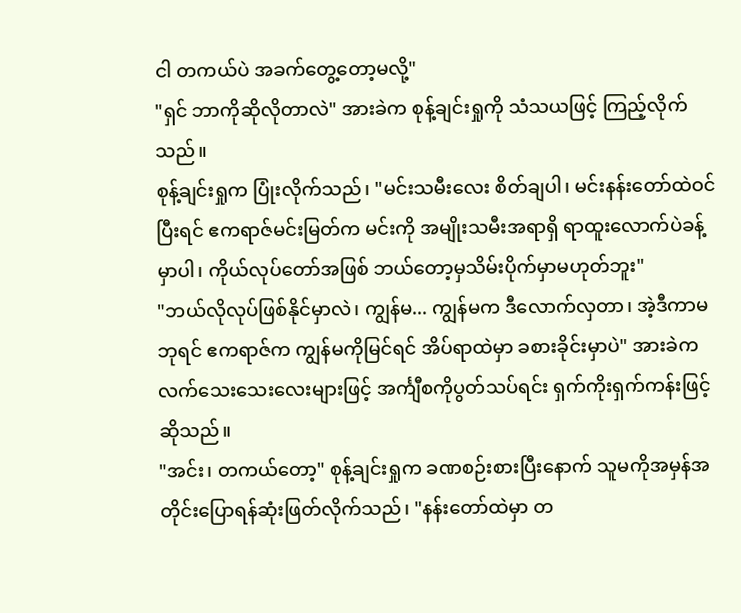ငါ တကယ်ပဲ အခက်တွေ့တော့မလို့"
"ရှင် ဘာကိုဆိုလိုတာလဲ" အားခဲက စုန့်ချင်းရှုကို သံသယဖြင့် ကြည့်လိုက်သည်။
စုန့်ချင်းရှုက ပြုံးလိုက်သည်၊ "မင်းသမီးလေး စိတ်ချပါ၊ မင်းနန်းတော်ထဲဝင်ပြီးရင် ဧကရာဇ်မင်းမြတ်က မင်းကို အမျိုးသမီးအရာရှိ ရာထူးလောက်ပဲခန့်မှာပါ၊ ကိုယ်လုပ်တော်အဖြစ် ဘယ်တော့မှသိမ်းပိုက်မှာမဟုတ်ဘူး"
"ဘယ်လိုလုပ်ဖြစ်နိုင်မှာလဲ၊ ကျွန်မ... ကျွန်မက ဒီလောက်လှတာ၊ အဲ့ဒီကာမဘုရင် ဧကရာဇ်က ကျွန်မကိုမြင်ရင် အိပ်ရာထဲမှာ ခစားခိုင်းမှာပဲ" အားခဲက လက်သေးသေးလေးများဖြင့် အင်္ကျီစကိုပွတ်သပ်ရင်း ရှက်ကိုးရှက်ကန်းဖြင့်ဆိုသည်။
"အင်း၊ တကယ်တော့" စုန့်ချင်းရှုက ခဏစဉ်းစားပြီးနောက် သူမကိုအမှန်အတိုင်းပြောရန်ဆုံးဖြတ်လိုက်သည်၊ "နန်းတော်ထဲမှာ တ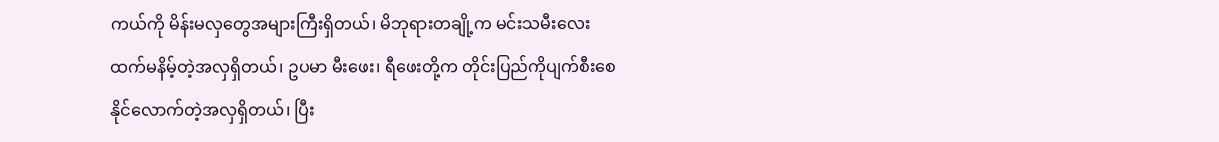ကယ်ကို မိန်းမလှတွေအများကြီးရှိတယ်၊ မိဘုရားတချို့က မင်းသမီးလေးထက်မနိမ့်တဲ့အလှရှိတယ်၊ ဥပမာ မီးဖေး၊ ရီဖေးတို့က တိုင်းပြည်ကိုပျက်စီးစေနိုင်လောက်တဲ့အလှရှိတယ်၊ ပြီး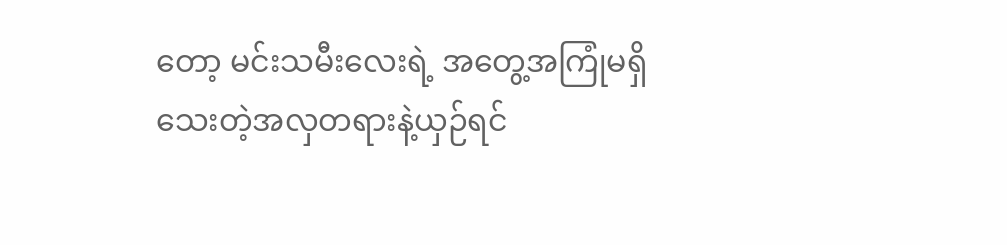တော့ မင်းသမီးလေးရဲ့ အတွေ့အကြုံမရှိသေးတဲ့အလှတရားနဲ့ယှဉ်ရင်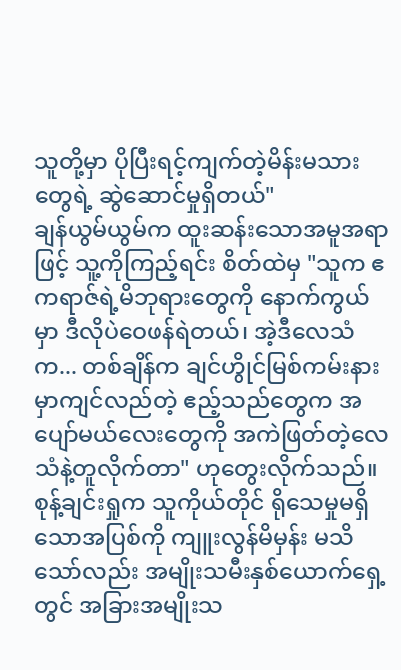သူတို့မှာ ပိုပြီးရင့်ကျက်တဲ့မိန်းမသားတွေရဲ့ ဆွဲဆောင်မှုရှိတယ်"
ချန်ယွမ်ယွမ်က ထူးဆန်းသောအမူအရာဖြင့် သူ့ကိုကြည့်ရင်း စိတ်ထဲမှ "သူက ဧကရာဇ်ရဲ့မိဘုရားတွေကို နောက်ကွယ်မှာ ဒီလိုပဲဝေဖန်ရဲတယ်၊ အဲ့ဒီလေသံက... တစ်ချိန်က ချင်ဟွိုင်မြစ်ကမ်းနားမှာကျင်လည်တဲ့ ဧည့်သည်တွေက အပျော်မယ်လေးတွေကို အကဲဖြတ်တဲ့လေသံနဲ့တူလိုက်တာ" ဟုတွေးလိုက်သည်။
စုန့်ချင်းရှုက သူကိုယ်တိုင် ရိုသေမှုမရှိသောအပြစ်ကို ကျူးလွန်မိမှန်း မသိသော်လည်း အမျိုးသမီးနှစ်ယောက်ရှေ့တွင် အခြားအမျိုးသ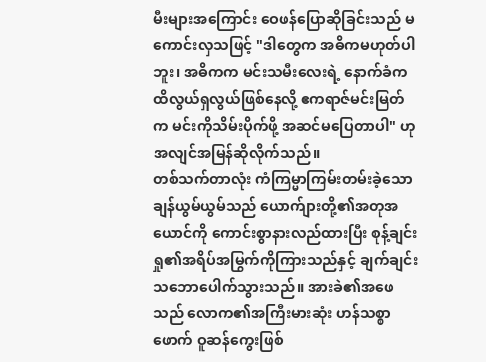မီးများအကြောင်း ဝေဖန်ပြောဆိုခြင်းသည် မကောင်းလှသဖြင့် "ဒါတွေက အဓိကမဟုတ်ပါဘူး၊ အဓိကက မင်းသမီးလေးရဲ့ နောက်ခံက ထိလွယ်ရှလွယ်ဖြစ်နေလို့ ဧကရာဇ်မင်းမြတ်က မင်းကိုသိမ်းပိုက်ဖို့ အဆင်မပြေတာပါ" ဟု အလျင်အမြန်ဆိုလိုက်သည်။
တစ်သက်တာလုံး ကံကြမ္မာကြမ်းတမ်းခဲ့သော ချန်ယွမ်ယွမ်သည် ယောက်ျားတို့၏အတုအယောင်ကို ကောင်းစွာနားလည်ထားပြီး စုန့်ချင်းရှု၏အရိပ်အမြွက်ကိုကြားသည်နှင့် ချက်ချင်းသဘောပေါက်သွားသည်။ အားခဲ၏အဖေသည် လောက၏အကြီးမားဆုံး ဟန်သစ္စာဖောက် ဝူဆန်ကွေးဖြစ်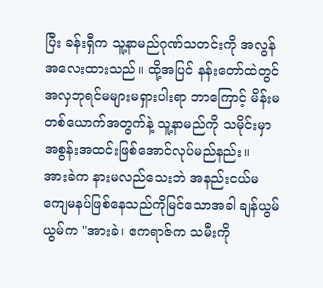ပြီး ခန်းရှီက သူ့နာမည်ဂုဏ်သတင်းကို အလွန်အလေးထားသည်။ ထို့အပြင် နန်းတော်ထဲတွင် အလှဘုရင်မများမရှားပါးရာ ဘာကြောင့် မိန်းမတစ်ယောက်အတွက်နဲ့ သူ့နာမည်ကို သမိုင်းမှာအစွန်းအထင်းဖြစ်အောင်လုပ်မည်နည်း။
အားခဲက နားမလည်သေးဘဲ အနည်းငယ်မကျေမနပ်ဖြစ်နေသည်ကိုမြင်သောအခါ ချန်ယွမ်ယွမ်က "အားခဲ၊ ဧကရာဇ်က သမီးကို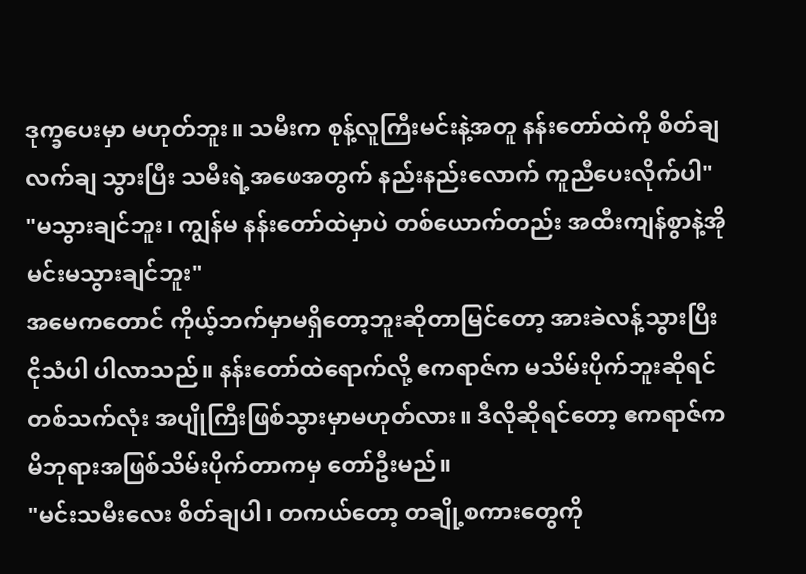ဒုက္ခပေးမှာ မဟုတ်ဘူး။ သမီးက စုန့်လူကြီးမင်းနဲ့အတူ နန်းတော်ထဲကို စိတ်ချလက်ချ သွားပြီး သမီးရဲ့အဖေအတွက် နည်းနည်းလောက် ကူညီပေးလိုက်ပါ"
"မသွားချင်ဘူး၊ ကျွန်မ နန်းတော်ထဲမှာပဲ တစ်ယောက်တည်း အထီးကျန်စွာနဲ့အိုမင်းမသွားချင်ဘူး"
အမေကတောင် ကိုယ့်ဘက်မှာမရှိတော့ဘူးဆိုတာမြင်တော့ အားခဲလန့်သွားပြီး ငိုသံပါ ပါလာသည်။ နန်းတော်ထဲရောက်လို့ ဧကရာဇ်က မသိမ်းပိုက်ဘူးဆိုရင် တစ်သက်လုံး အပျိုကြီးဖြစ်သွားမှာမဟုတ်လား။ ဒီလိုဆိုရင်တော့ ဧကရာဇ်က မိဘုရားအဖြစ်သိမ်းပိုက်တာကမှ တော်ဦးမည်။
"မင်းသမီးလေး စိတ်ချပါ၊ တကယ်တော့ တချို့စကားတွေကို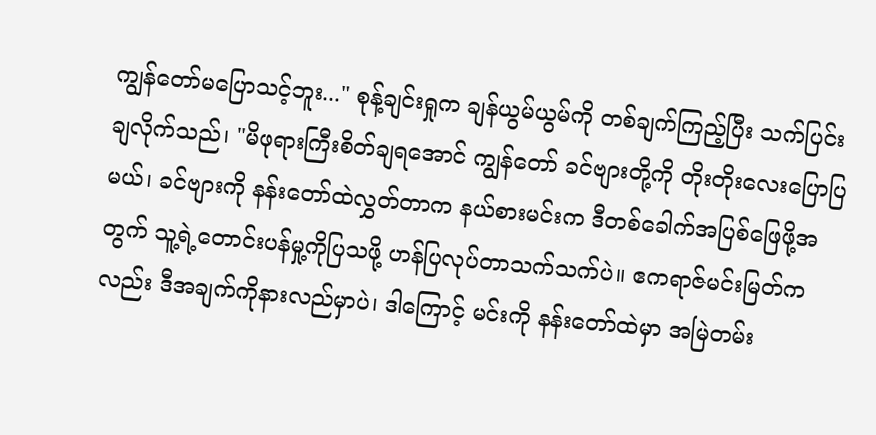ကျွန်တော်မပြောသင့်ဘူး..." စုန့်ချင်းရှုက ချန်ယွမ်ယွမ်ကို တစ်ချက်ကြည့်ပြီး သက်ပြင်းချလိုက်သည်၊ "မိဖုရားကြီးစိတ်ချရအောင် ကျွန်တော် ခင်ဗျားတို့ကို တိုးတိုးလေးပြောပြမယ်၊ ခင်ဗျားကို နန်းတော်ထဲလွှတ်တာက နယ်စားမင်းက ဒီတစ်ခေါက်အပြစ်ဖြေဖို့အတွက် သူ့ရဲ့တောင်းပန်မှု့ကိုပြသဖို့ ဟန်ပြလုပ်တာသက်သက်ပဲ။ ဧကရာဇ်မင်းမြတ်ကလည်း ဒီအချက်ကိုနားလည်မှာပဲ၊ ဒါကြောင့် မင်းကို နန်းတော်ထဲမှာ အမြဲတမ်း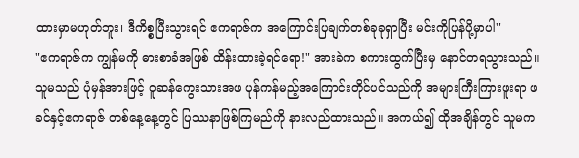ထားမှာမဟုတ်ဘူး၊ ဒီကိစ္စပြီးသွားရင် ဧကရာဇ်က အကြောင်းပြချက်တစ်ခုခုရှာပြီး မင်းကိုပြန်ပို့မှာပါ"
"ဧကရာဇ်က ကျွန်မကို ဓားစာခံအဖြစ် ထိန်းထားခဲ့ရင်ရော!" အားခဲက စကားထွက်ပြီးမှ နောင်တရသွားသည်။ သူမသည် ပုံမှန်အားဖြင့် ဝူဆန်ကွေးသားအဖ ပုန်ကန်မည့်အကြောင်းတိုင်ပင်သည်ကို အများကြီးကြားဖူးရာ ဖခင်နှင့်ဧကရာဇ် တစ်နေ့နေ့တွင် ပြဿနာဖြစ်ကြမည်ကို နားလည်ထားသည်။ အကယ်၍ ထိုအချိန်တွင် သူမက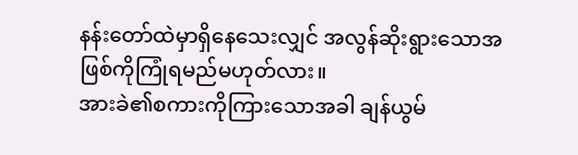နန်းတော်ထဲမှာရှိနေသေးလျှင် အလွန်ဆိုးရွားသောအဖြစ်ကိုကြုံရမည်မဟုတ်လား။
အားခဲ၏စကားကိုကြားသောအခါ ချန်ယွမ်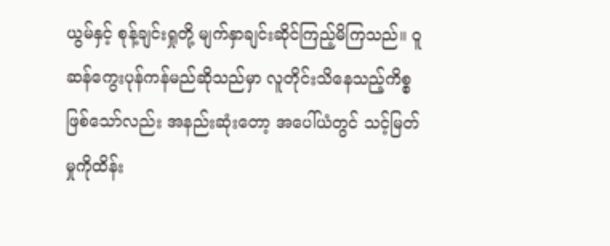ယွမ်နှင့် စုန့်ချင်းရှုတို့ မျက်နှာချင်းဆိုင်ကြည့်မိကြသည်။ ဝူဆန်ကွေးပုန်ကန်မည်ဆိုသည်မှာ လူတိုင်းသိနေသည့်ကိစ္စဖြစ်သော်လည်း အနည်းဆုံးတော့ အပေါ်ယံတွင် သင့်မြတ်မှုကိုထိန်း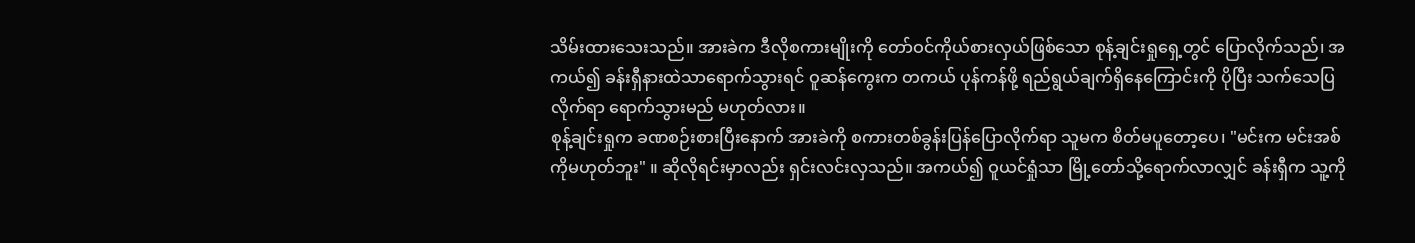သိမ်းထားသေးသည်။ အားခဲက ဒီလိုစကားမျိုးကို တော်ဝင်ကိုယ်စားလှယ်ဖြစ်သော စုန့်ချင်းရှုရှေ့တွင် ပြောလိုက်သည်၊ အကယ်၍ ခန်းရှီနားထဲသာရောက်သွားရင် ဝူဆန်ကွေးက တကယ် ပုန်ကန်ဖို့ ရည်ရွယ်ချက်ရှိနေကြောင်းကို ပိုပြီး သက်သေပြလိုက်ရာ ရောက်သွားမည် မဟုတ်လား။
စုန့်ချင်းရှုက ခဏစဉ်းစားပြီးနောက် အားခဲကို စကားတစ်ခွန်းပြန်ပြောလိုက်ရာ သူမက စိတ်မပူတော့ပေ၊ "မင်းက မင်းအစ်ကိုမဟုတ်ဘူး" ။ ဆိုလိုရင်းမှာလည်း ရှင်းလင်းလှသည်။ အကယ်၍ ဝူယင်ရှုံသာ မြို့တော်သို့ရောက်လာလျှင် ခန်းရှီက သူ့ကို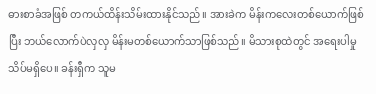ဓားစာခံအဖြစ် တကယ်ထိန်းသိမ်းထားနိုင်သည်။ အားခဲက မိန်းကလေးတစ်ယောက်ဖြစ်ပြီး ဘယ်လောက်ပဲလှလှ မိန်းမတစ်ယောက်သာဖြစ်သည်။ မိသားစုထဲတွင် အရေးပါမှုသိပ်မရှိပေ။ ခန်းရှီက သူမ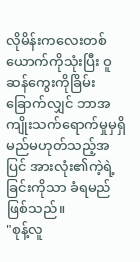လိုမိန်းကလေးတစ်ယောက်ကိုသုံးပြီး ဝူဆန်ကွေးကိုခြိမ်းခြောက်လျှင် ဘာအကျိုးသက်ရောက်မှုမှရှိမည်မဟုတ်သည့်အပြင် အားလုံး၏ကဲ့ရဲ့ခြင်းကိုသာ ခံရမည်ဖြစ်သည်။
"စုန့်လူ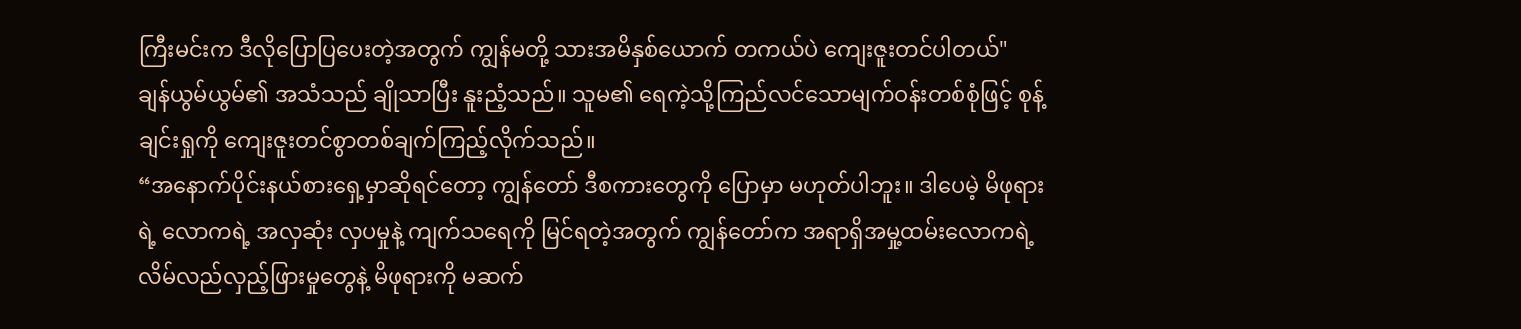ကြီးမင်းက ဒီလိုပြောပြပေးတဲ့အတွက် ကျွန်မတို့ သားအမိနှစ်ယောက် တကယ်ပဲ ကျေးဇူးတင်ပါတယ်" ချန်ယွမ်ယွမ်၏ အသံသည် ချိုသာပြီး နူးညံ့သည်။ သူမ၏ ရေကဲ့သို့ကြည်လင်သောမျက်ဝန်းတစ်စုံဖြင့် စုန့်ချင်းရှုကို ကျေးဇူးတင်စွာတစ်ချက်ကြည့်လိုက်သည်။
“အနောက်ပိုင်းနယ်စားရှေ့မှာဆိုရင်တော့ ကျွန်တော် ဒီစကားတွေကို ပြောမှာ မဟုတ်ပါဘူး။ ဒါပေမဲ့ မိဖုရားရဲ့ လောကရဲ့ အလှဆုံး လှပမှုနဲ့ ကျက်သရေကို မြင်ရတဲ့အတွက် ကျွန်တော်က အရာရှိအမှု့ထမ်းလောကရဲ့ လိမ်လည်လှည့်ဖြားမှုတွေနဲ့ မိဖုရားကို မဆက်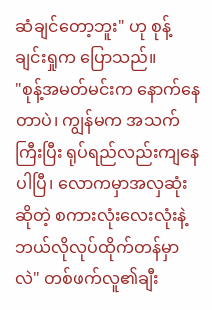ဆံချင်တော့ဘူး" ဟု စုန့်ချင်းရှုက ပြောသည်။
"စုန့်အမတ်မင်းက နောက်နေတာပဲ၊ ကျွန်မက အသက်ကြီးပြီး ရုပ်ရည်လည်းကျနေပါပြီ၊ လောကမှာအလှဆုံးဆိုတဲ့ စကားလုံးလေးလုံးနဲ့ ဘယ်လိုလုပ်ထိုက်တန်မှာလဲ" တစ်ဖက်လူ၏ချီး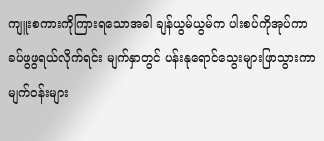ကျူးစကားကိုကြားရသောအခါ ချန်ယွမ်ယွမ်က ပါးစပ်ကိုအုပ်ကာ ခပ်ဖွဖွရယ်လိုက်ရင်း မျက်နှာတွင် ပန်းနုရောင်သွေးများဖြာသွားကာ မျက်ဝန်းများ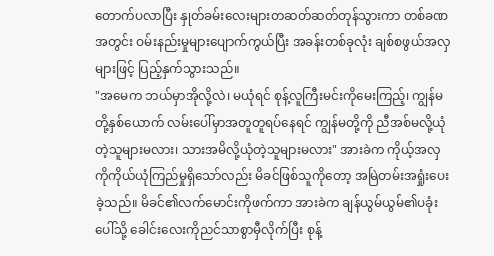တောက်ပလာပြီး နှုတ်ခမ်းလေးများတဆတ်ဆတ်တုန်သွားကာ တစ်ခဏအတွင်း ဝမ်းနည်းမှုများပျောက်ကွယ်ပြီး အခန်းတစ်ခုလုံး ချစ်စဖွယ်အလှများဖြင့် ပြည့်နှက်သွားသည်။
"အမေက ဘယ်မှာအိုလို့လဲ၊ မယုံရင် စုန့်လူကြီးမင်းကိုမေးကြည့်၊ ကျွန်မတို့နှစ်ယောက် လမ်းပေါ်မှာအတူတူရပ်နေရင် ကျွန်မတို့ကို ညီအစ်မလို့ယုံတဲ့သူများမလား၊ သားအမိလို့ယုံတဲ့သူများမလား" အားခဲက ကိုယ့်အလှကိုကိုယ်ယုံကြည်မှုရှိသော်လည်း မိခင်ဖြစ်သူကိုတော့ အမြဲတမ်းအရှုံးပေးခဲ့သည်။ မိခင်၏လက်မောင်းကိုဖက်ကာ အားခဲက ချန်ယွမ်ယွမ်၏ပခုံးပေါ်သို့ ခေါင်းလေးကိုညင်သာစွာမှီလိုက်ပြီး စုန့်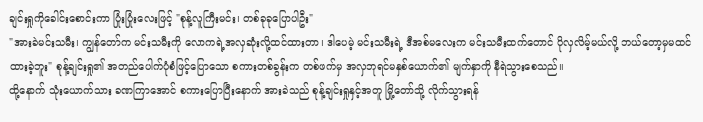ချင်းရှုကိုခေါင်းစောင်းကာ ပြုံးပြုံးလေးဖြင့် "စုန့်လူကြီးမင်း၊ တစ်ခုခုပြောပါဦး"
"အားခဲမင်းသမီး၊ ကျွန်တော်က မင်းသမီးကို လောကရဲ့အလှဆုံးလို့ထင်ထားတာ၊ ဒါပေမဲ့ မင်းသမီးရဲ့ ဒီအစ်မလေးက မင်းသမီးထက်တောင် ပိုလှလိမ့်မယ်လို့ ဘယ်တော့မှမထင်ထားခဲ့ဘူး" စုန့်ချင်းရှု၏ အတည်ပေါက်ပုံစံဖြင့်ပြောသော စကားတစ်ခွန်းက တစ်ဖက်မှ အလှဘုရင်မနှစ်ယောက်၏ မျက်နှာကို နီရဲသွားစေသည်။
ထို့နောက် သုံးယောက်သား ခဏကြာအောင် စကားပြောပြီးနောက် အားခဲသည် စုန့်ချင်းရှုနှင့်အတူ မြို့တော်သို့ လိုက်သွားရန်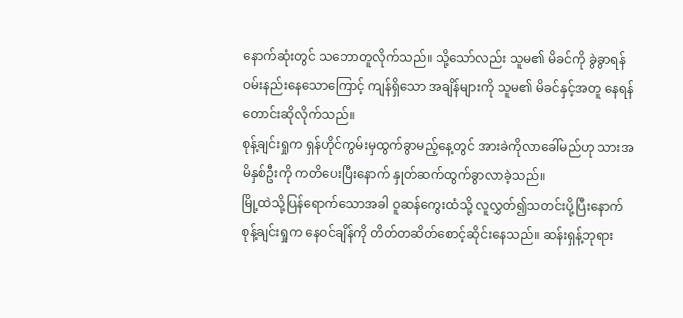နောက်ဆုံးတွင် သဘောတူလိုက်သည်။ သို့သော်လည်း သူမ၏ မိခင်ကို ခွဲခွာရန် ဝမ်းနည်းနေသောကြောင့် ကျန်ရှိသော အချိန်များကို သူမ၏ မိခင်နှင့်အတူ နေရန် တောင်းဆိုလိုက်သည်။
စုန့်ချင်းရှုက ရှန်ဟိုင်ကွမ်းမှထွက်ခွာမည့်နေ့တွင် အားခဲကိုလာခေါ်မည်ဟု သားအမိနှစ်ဦးကို ကတိပေးပြီးနောက် နှုတ်ဆက်ထွက်ခွာလာခဲ့သည်။
မြို့ထဲသို့ပြန်ရောက်သောအခါ ဝူဆန်ကွေးထံသို့ လူလွှတ်၍သတင်းပို့ပြီးနောက် စုန့်ချင်းရှုက နေဝင်ချိန်ကို တိတ်တဆိတ်စောင့်ဆိုင်းနေသည်။ ဆန်းရှန့်ဘုရား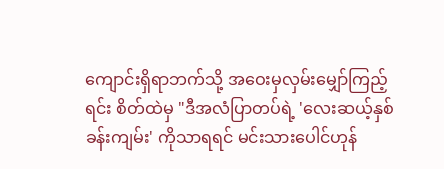ကျောင်းရှိရာဘက်သို့ အဝေးမှလှမ်းမျှော်ကြည့်ရင်း စိတ်ထဲမှ "ဒီအလံပြာတပ်ရဲ့ 'လေးဆယ့်နှစ်ခန်းကျမ်း' ကိုသာရရင် မင်းသားပေါင်ဟုန်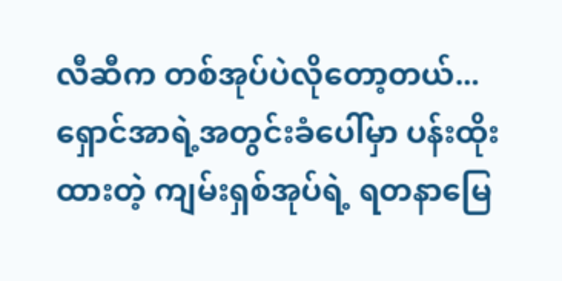လီဆီက တစ်အုပ်ပဲလိုတော့တယ်... ရှောင်အာရဲ့အတွင်းခံပေါ်မှာ ပန်းထိုးထားတဲ့ ကျမ်းရှစ်အုပ်ရဲ့ ရတနာမြေ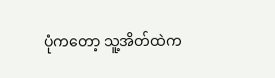ပုံကတော့ သူ့အိတ်ထဲက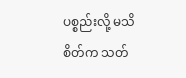ပစ္စည်းလို့ မသိစိတ်က သတ်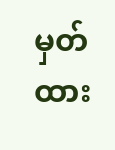မှတ်ထား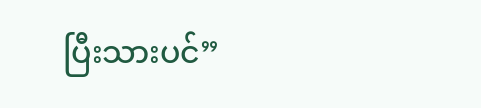ပြီးသားပင်”